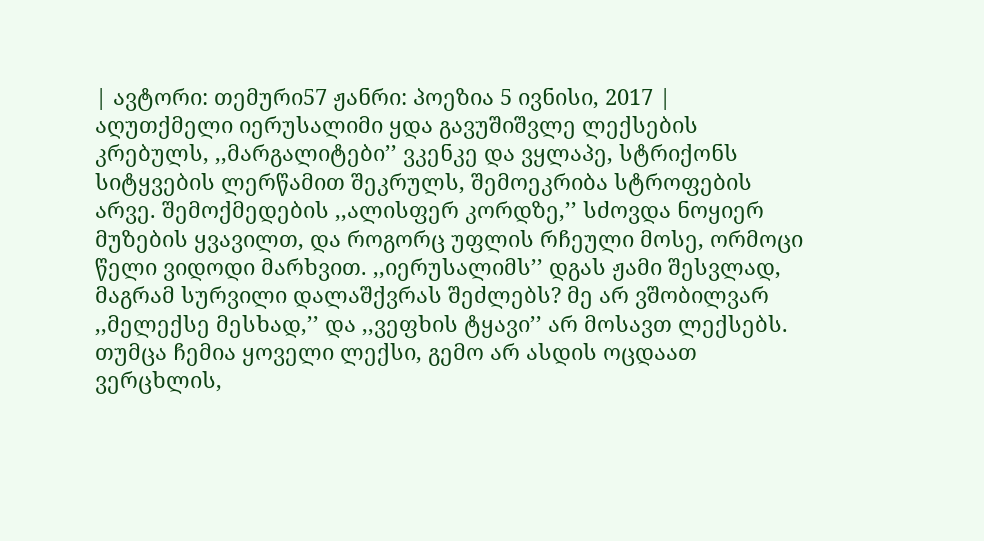| ავტორი: თემური57 ჟანრი: პოეზია 5 ივნისი, 2017 |
აღუთქმელი იერუსალიმი ყდა გავუშიშვლე ლექსების კრებულს, ,,მარგალიტები’’ ვკენკე და ვყლაპე, სტრიქონს სიტყვების ლერწამით შეკრულს, შემოეკრიბა სტროფების არვე. შემოქმედების ,,ალისფერ კორდზე,’’ სძოვდა ნოყიერ მუზების ყვავილთ, და როგორც უფლის რჩეული მოსე, ორმოცი წელი ვიდოდი მარხვით. ,,იერუსალიმს’’ დგას ჟამი შესვლად, მაგრამ სურვილი დალაშქვრას შეძლებს? მე არ ვშობილვარ ,,მელექსე მესხად,’’ და ,,ვეფხის ტყავი’’ არ მოსავთ ლექსებს. თუმცა ჩემია ყოველი ლექსი, გემო არ ასდის ოცდაათ ვერცხლის,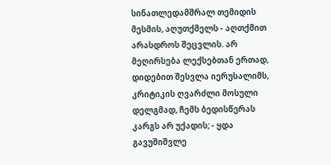სინათლედამშრალ თემიდის მესმის, აღუთქმელს - აღთქმით არასდროს შეცვლის. არ მეღირსება ლექსებთან ერთად, დიდებით შესვლა იერუსალიმს, კრიტიკის ღვარძლი მოსული დელგმად, ჩემს ბედისწერას კარგს არ უქადის; - ყდა გავუშიშვლე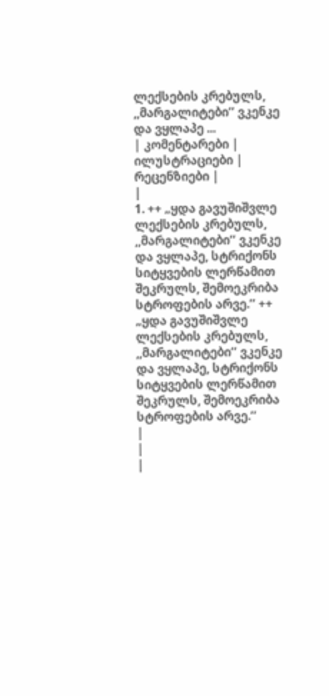ლექსების კრებულს, ,,მარგალიტები’’ ვკენკე და ვყლაპე ...
| კომენტარები |
ილუსტრაციები |
რეცენზიები |
|
1. ++ „ყდა გავუშიშვლე ლექსების კრებულს, ,,მარგალიტები’’ ვკენკე და ვყლაპე, სტრიქონს სიტყვების ლერწამით შეკრულს, შემოეკრიბა სტროფების არვე.’’ ++ „ყდა გავუშიშვლე ლექსების კრებულს, ,,მარგალიტები’’ ვკენკე და ვყლაპე, სტრიქონს სიტყვების ლერწამით შეკრულს, შემოეკრიბა სტროფების არვე.’’
|
|
|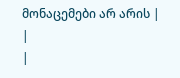მონაცემები არ არის |
|
|